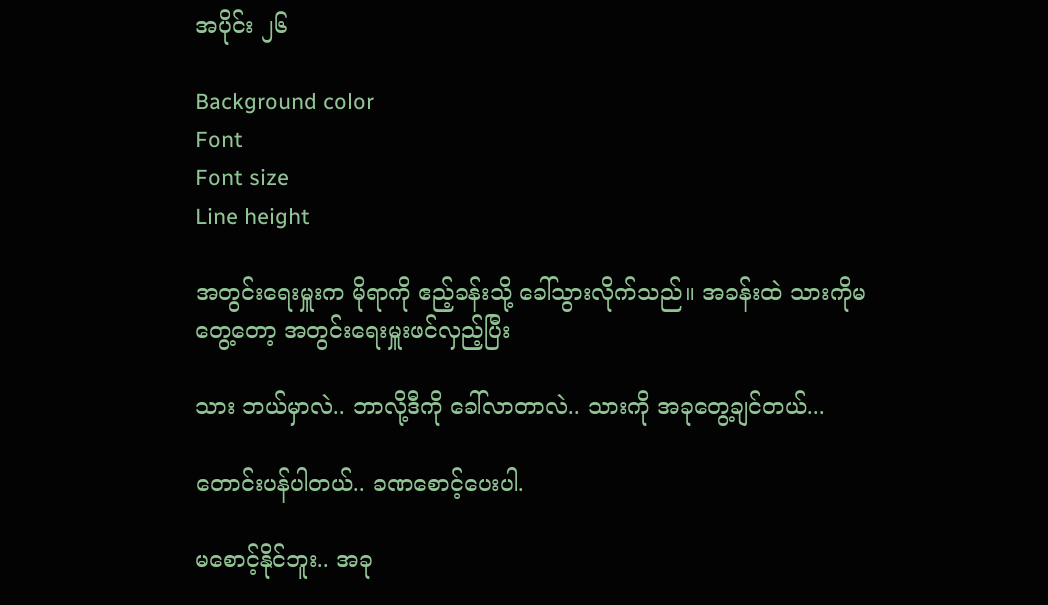အပိုင်း ၂၆

Background color
Font
Font size
Line height

အတွင်းရေးမှူးက မိုရာကို ဧည့်ခန်းသို့ ခေါ်သွားလိုက်သည်။ အခန်းထဲ သားကိုမတွေ့တော့ အတွင်းရေးမှူးဖင်လှည့်ပြီး

သား ဘယ်မှာလဲ.. ဘာလို့ဒီကို ခေါ်လာတာလဲ.. သားကို အခုတွေ့ချင်တယ်...

တောင်းပန်ပါတယ်.. ခဏစောင့်ပေးပါ.

မစောင့်နိုင်ဘူး.. အခု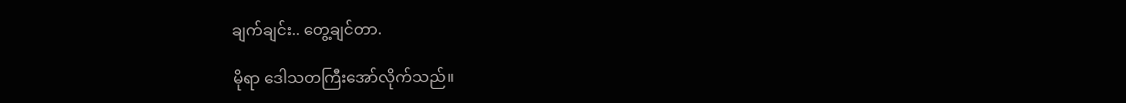ချက်ချင်း.. တွေ့ချင်တာ.

မိုရာ ဒေါသတကြီးအော်လိုက်သည်။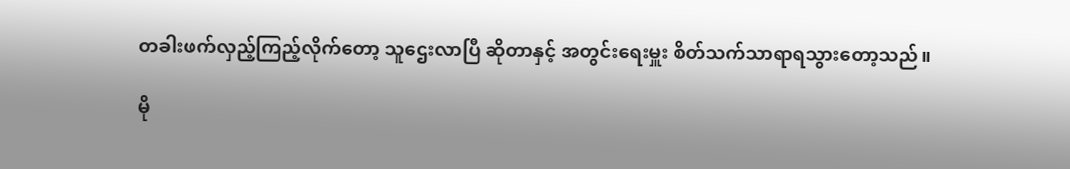တခါးဖက်လှည့်ကြည့်လိုက်တော့ သူဌေးလာပြီ ဆိုတာနှင့် အတွင်းရေးမှူး စိတ်သက်သာရာရသွားတော့သည်။

မို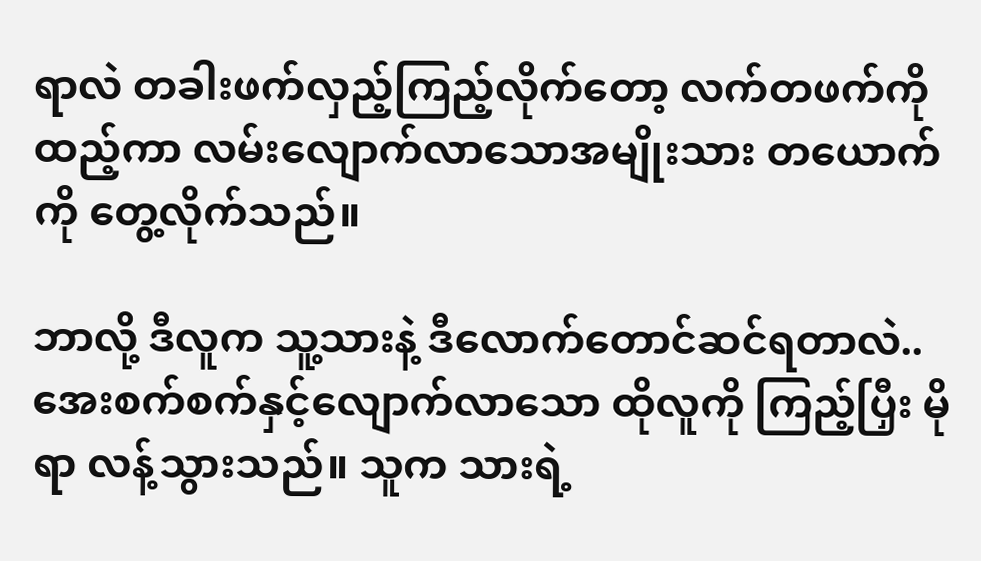ရာလဲ တခါးဖက်လှည့်ကြည့်လိုက်တော့ လက်တဖက်ကို ထည့်ကာ လမ်းလျောက်လာသောအမျိုးသား တယောက် ကို တွေ့လိုက်သည်။

ဘာလို့ ဒီလူက သူ့သားနဲ့ ဒီလောက်တောင်ဆင်ရတာလဲ.. အေးစက်စက်နှင့်လျောက်လာသော ထိုလူကို ကြည့်ပြှီး မိုရာ လန့်သွားသည်။ သူက သားရဲ့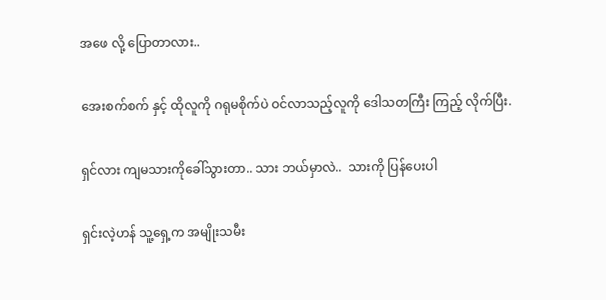အဖေ လို့ ပြောတာလား..

အေးစက်စက် နှင့် ထိုလူကို ဂရုမစိုက်ပဲ ဝင်လာသည့်လူကို ဒေါသတကြီး ကြည့် လိုက်ပြီး.

ရှင်လား ကျမသားကိုခေါ်သွားတာ.. သား ဘယ်မှာလဲ..  သားကို ပြန်ပေးပါ

ရှင်းလဲ့ဟန် သူ့ရှေ့က အမျိုးသမီး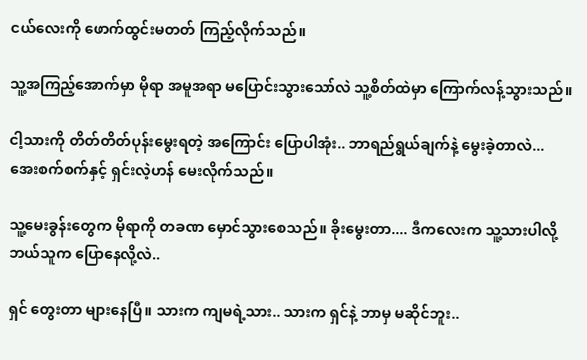ငယ်လေးကို ဖောက်ထွင်းမတတ် ကြည့်လိုက်သည်။

သူ့အကြည့်အောက်မှာ မိုရာ အမူအရာ မပြောင်းသွားသော်လဲ သူ့စိတ်ထဲမှာ ကြောက်လန့်သွားသည်။

ငါ့သားကို တိတ်တိတ်ပုန်းမွေးရတဲ့ အကြောင်း ပြောပါအုံး.. ဘာရည်ရွယ်ချက်နဲ့ မွေးခဲ့တာလဲ...
အေးစက်စက်နှင့် ရှင်းလဲ့ဟန် မေးလိုက်သည်။

သူ့မေးခွန်းတွေက မိုရာကို တခဏ မှောင်သွားစေသည်။ ခိုးမွေးတာ.... ဒီကလေးက သူ့သားပါလို့ ဘယ်သူက ပြောနေလို့လဲ..

ရှင် တွေးတာ များနေပြီ။ သားက ကျမရဲ့သား.. သားက ရှင်နဲ့ ဘာမှ မဆိုင်ဘူး..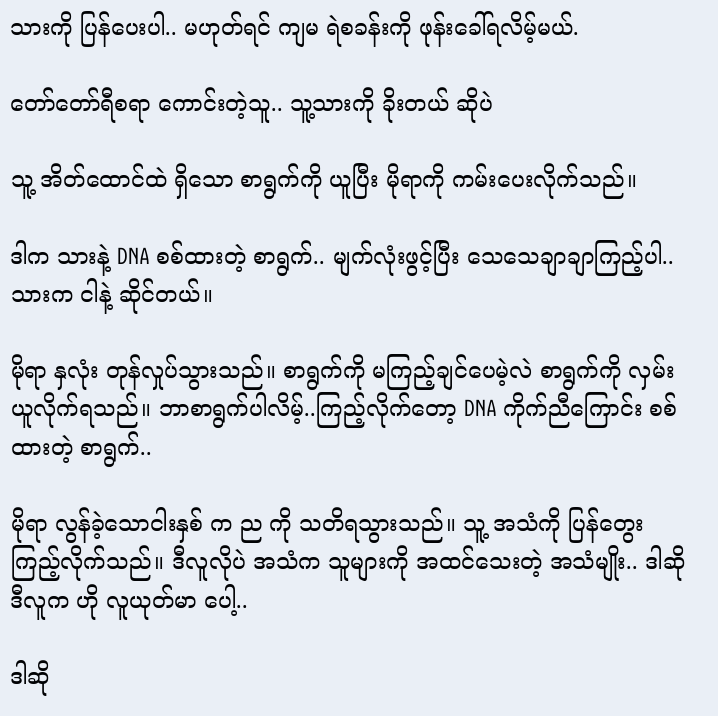သားကို ပြန်ပေးပါ.. မဟုတ်ရင် ကျမ ရဲစခန်းကို ဖုန်းခေါ်ရလိမ့်မယ်.

တော်တော်ရီစရာ ကောင်းတဲ့သူ.. သူ့သားကို ခိုးတယ် ဆိုပဲ

သူ့ အိတ်ထောင်ထဲ ရှိသော စာရွက်ကို ယူပြီး မိုရာကို ကမ်းပေးလိုက်သည်။

ဒါက သားနဲ့ DNA စစ်ထားတဲ့ စာရွက်.. မျက်လုံးဖွင့်ပြီး သေသေချာချာကြည့်ပါ..  သားက ငါနဲ့ ဆိုင်တယ်။

မိုရာ နှလုံး တုန်လှုပ်သွားသည်။ စာရွက်ကို မကြည့်ချင်ပေမဲ့လဲ စာရွက်ကို လှမ်းယူလိုက်ရသည်။ ဘာစာရွက်ပါလိမ့်..ကြည့်လိုက်တော့ DNA ကိုက်ညီကြောင်း စစ်ထားတဲ့ စာရွက်..

မိုရာ လွန်ခဲ့သောငါးနှစ် က ည ကို သတိရသွားသည်။ သူ့ အသံကို ပြန်တွေးကြည့်လိုက်သည်။ ဒီလူလိုပဲ အသံက သူများကို အထင်သေးတဲ့ အသံမျိုး.. ဒါဆို ဒီလူက ဟို လူယုတ်မာ ပေါ့..

ဒါဆို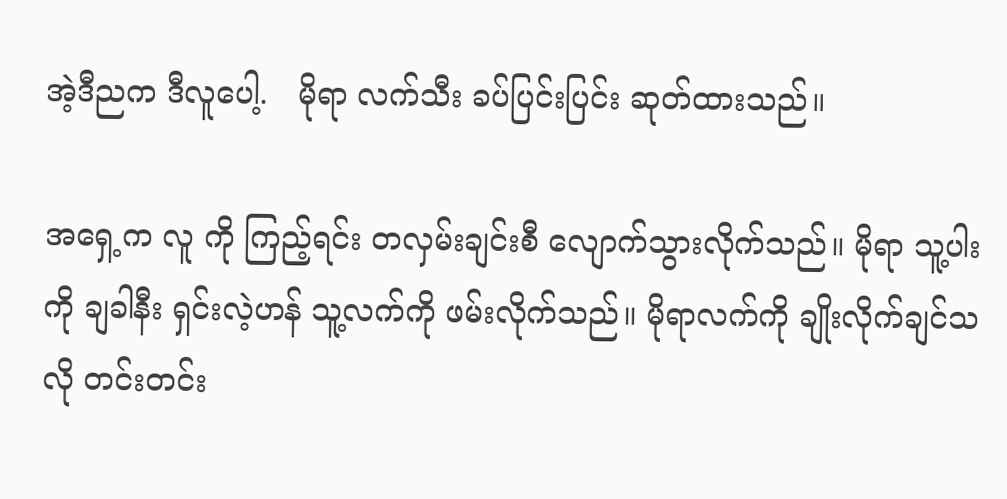အဲ့ဒီညက ဒီလူပေါ့.   မိုရာ လက်သီး ခပ်ပြင်းပြင်း ဆုတ်ထားသည်။

အရှေ့က လူ ကို ကြည့်ရင်း တလှမ်းချင်းစီ လျောက်သွားလိုက်သည်။ မိုရာ သူ့ပါးကို ချခါနီး ရှင်းလဲ့ဟန် သူ့လက်ကို ဖမ်းလိုက်သည်။ မိုရာလက်ကို ချိုးလိုက်ချင်သလို တင်းတင်း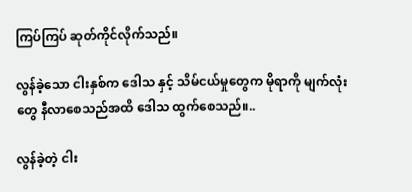ကြပ်ကြပ် ဆုတ်ကိုင်လိုက်သည်။

လွန်ခဲ့သော ငါးနှစ်က ဒေါသ နှင့် သိမ်ငယ်မှုတွေက မိုရာကို မျက်လုံးတွေ နီလာစေသည်အထိ ဒေါသ ထွက်စေသည်။..

လွန်ခဲ့တဲ့ ငါး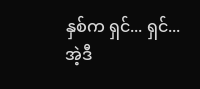နှစ်က ရှင်... ရှင်... အဲ့ဒီ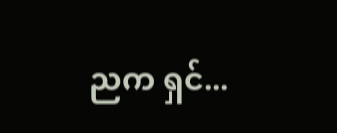ညက ရှင်...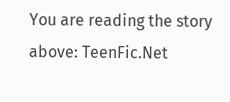You are reading the story above: TeenFic.Net